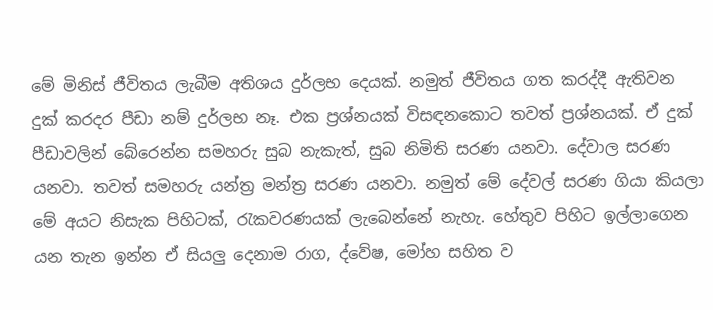මේ මිනිස් ජීවිතය ලැබීම අතිශය දුර්ලභ දෙයක්. නමුත් ජීවිතය ගත කරද්දී ඇතිවන දුක් කරදර පීඩා නම් දුර්ලභ නෑ. එක ප්‍රශ්නයක් විසඳනකොට තවත් ප්‍රශ්නයක්. ඒ දුක් පීඩාවලින් බේරෙන්න සමහරු සුබ නැකැත්, සුබ නිමිති සරණ යනවා. දේවාල සරණ යනවා. තවත් සමහරු යන්ත්‍ර මන්ත්‍ර සරණ යනවා. නමුත් මේ දේවල් සරණ ගියා කියලා මේ අයට නිසැක පිහිටක්, රැකවරණයක් ලැබෙන්නේ නැහැ. හේතුව පිහිට ඉල්ලාගෙන යන තැන ඉන්න ඒ සියලු දෙනාම රාග, ද්වේෂ, මෝහ සහිත ව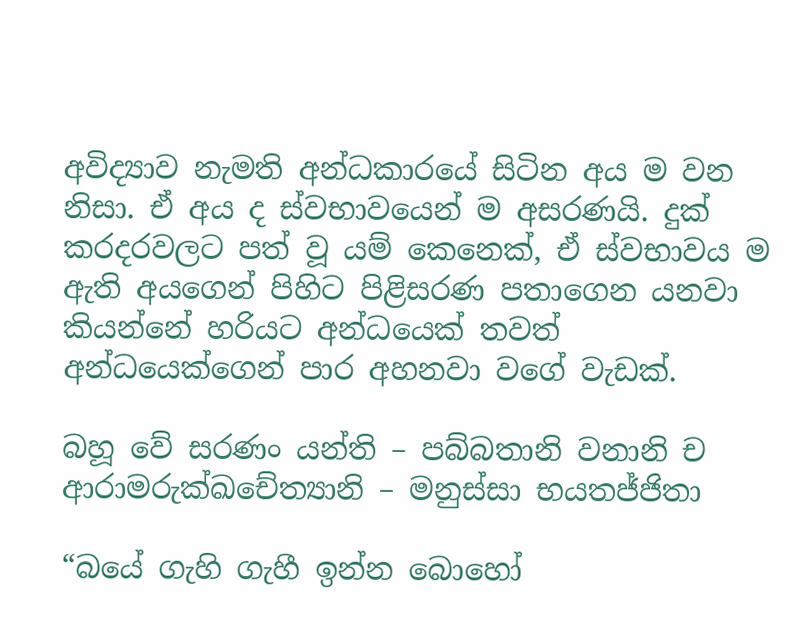අවිද්‍යාව නැමති අන්ධකාරයේ සිටින අය ම වන නිසා. ඒ අය ද ස්වභාවයෙන් ම අසරණයි. දුක් කරදරවලට පත් වූ යම් කෙනෙක්, ඒ ස්වභාවය ම ඇති අයගෙන් පිහිට පිළිසරණ පතාගෙන යනවා කියන්නේ හරියට අන්ධයෙක් තවත් අන්ධයෙක්ගෙන් පාර අහනවා වගේ වැඩක්.

බහූ වේ සරණං යන්ති – පබ්බතානි වනානි ච
ආරාමරුක්ඛචේත්‍යානි – මනුස්සා භයතජ්ජිතා

“බයේ ගැහි ගැහී ඉන්න බොහෝ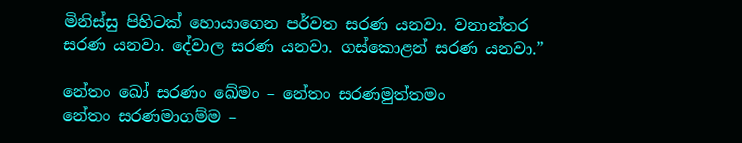මිනිස්සු පිහිටක් හොයාගෙන පර්වත සරණ යනවා. වනාන්තර සරණ යනවා. දේවාල සරණ යනවා. ගස්කොළන් සරණ යනවා.”

නේතං ඛෝ සරණං ඛේමං – නේතං සරණමුත්තමං
නේතං සරණමාගම්ම –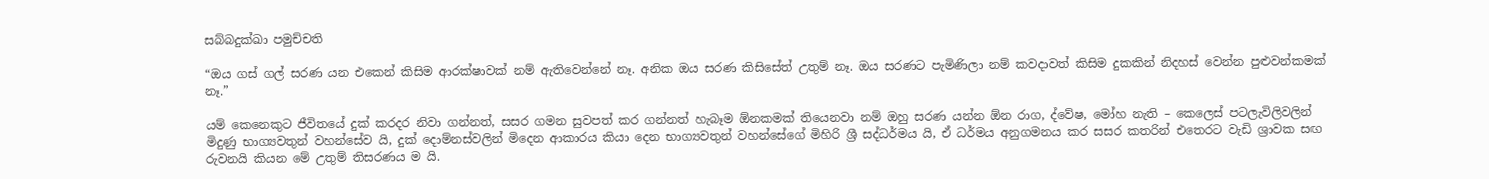සබ්බදුක්ඛා පමුච්චති

“ඔය ගස් ගල් සරණ යන එකෙන් කිසිම ආරක්ෂාවක් නම් ඇතිවෙන්නේ නෑ. අනික ඔය සරණ කිසිසේත් උතුම් නෑ. ඔය සරණට පැමිණිලා නම් කවදාවත් කිසිම දුකකින් නිදහස් වෙන්න පුළුවන්කමක් නෑ.”

යම් කෙනෙකුට ජීවිතයේ දුක් කරදර නිවා ගන්නත්, සසර ගමන සුවපත් කර ගන්නත් හැබෑම ඕනකමක් තියෙනවා නම් ඔහු සරණ යන්න ඕන රාග, ද්වේෂ, මෝහ නැති – කෙලෙස් පටලැවිලිවලින් මිදුණු භාග්‍යවතුන් වහන්සේව යි, දුක් දොම්නස්වලින් මිදෙන ආකාරය කියා දෙන භාග්‍යවතුන් වහන්සේගේ මිහිරි ශ්‍රී සද්ධර්මය යි, ඒ ධර්මය අනුගමනය කර සසර කතරින් එතෙරට වැඩි ශ්‍රාවක සඟ රුවනයි කියන මේ උතුම් තිසරණය ම යි.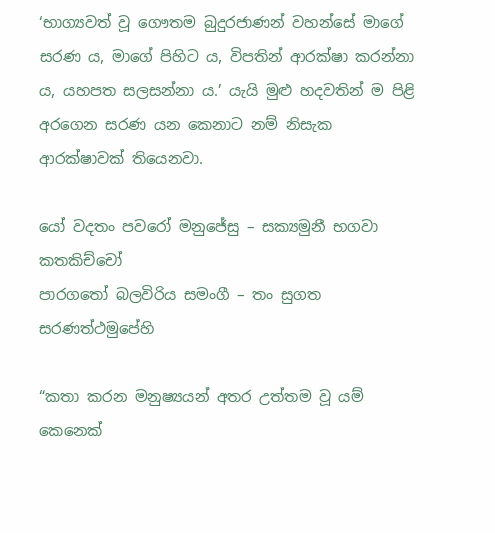‘භාග්‍යවත් වූ ගෞතම බුදුරජාණන් වහන්සේ මාගේ සරණ ය, මාගේ පිහිට ය, විපතින් ආරක්ෂා කරන්නා ය, යහපත සලසන්නා ය.’ යැයි මුළු හදවතින් ම පිළි අරගෙන සරණ යන කෙනාට නම් නිසැක ආරක්ෂාවක් තියෙනවා.

යෝ වදතං පවරෝ මනුජේසු – සක්‍යමුනී භගවා කතකිච්චෝ
පාරගතෝ බලවිරිය සමංගී – තං සුගත සරණත්ථමුපේහි

“කතා කරන මනුෂ්‍යයන් අතර උත්තම වූ යම් කෙනෙක්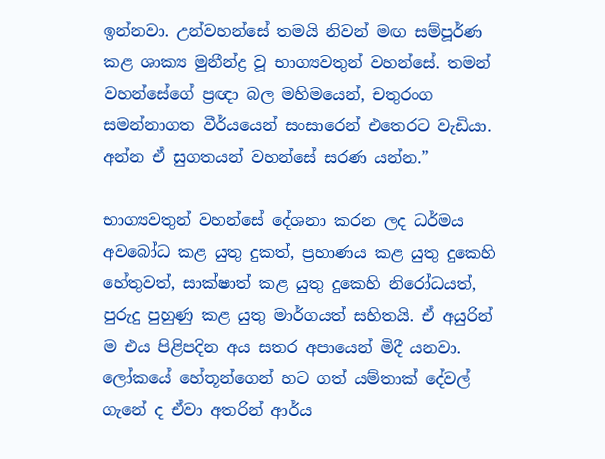ඉන්නවා. උන්වහන්සේ තමයි නිවන් මඟ සම්පූර්ණ කළ ශාක්‍ය මුනීන්ද්‍ර වූ භාග්‍යවතුන් වහන්සේ. තමන් වහන්සේගේ ප්‍රඥා බල මහිමයෙන්, චතුරංග සමන්නාගත වීර්යයෙන් සංසාරෙන් එතෙරට වැඩියා. අන්න ඒ සුගතයන් වහන්සේ සරණ යන්න.”

භාග්‍යවතුන් වහන්සේ දේශනා කරන ලද ධර්මය අවබෝධ කළ යුතු දුකත්, ප්‍රහාණය කළ යුතු දුකෙහි හේතුවත්, සාක්ෂාත් කළ යුතු දුකෙහි නිරෝධයත්, පුරුදු පුහුණු කළ යුතු මාර්ගයත් සහිතයි. ඒ අයුරින් ම එය පිළිපදින අය සතර අපායෙන් මිදී යනවා. ලෝකයේ හේතූන්ගෙන් හට ගත් යම්තාක් දේවල් ගැනේ ද ඒවා අතරින් ආර්ය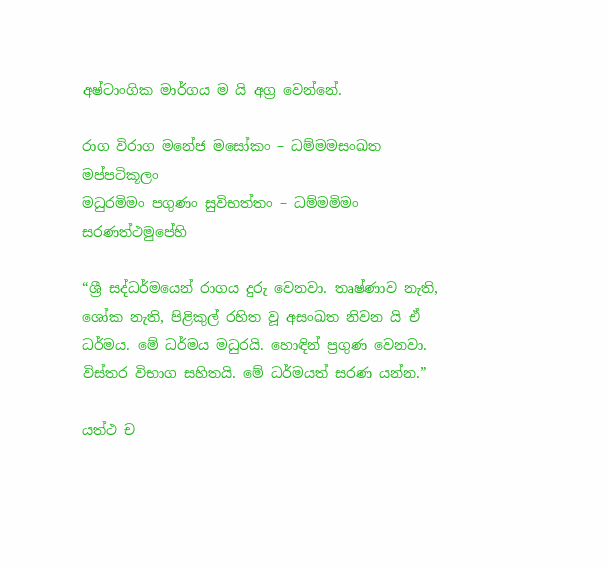අෂ්ටාංගික මාර්ගය ම යි අග්‍ර වෙන්නේ.

රාග විරාග මනේජ මසෝකං – ධම්මමසංඛත මප්පටිකූලං
මධුරමිමං පගුණං සුවිභත්තං – ධම්මමිමං සරණත්ථමුපේහි

“ශ්‍රී සද්ධර්මයෙන් රාගය දුරු වෙනවා. තෘෂ්ණාව නැති, ශෝක නැති, පිළිකුල් රහිත වූ අසංඛත නිවන යි ඒ ධර්මය. මේ ධර්මය මධුරයි. හොඳින් ප්‍රගුණ වෙනවා. විස්තර විභාග සහිතයි. මේ ධර්මයත් සරණ යන්න.”

යත්ථ ච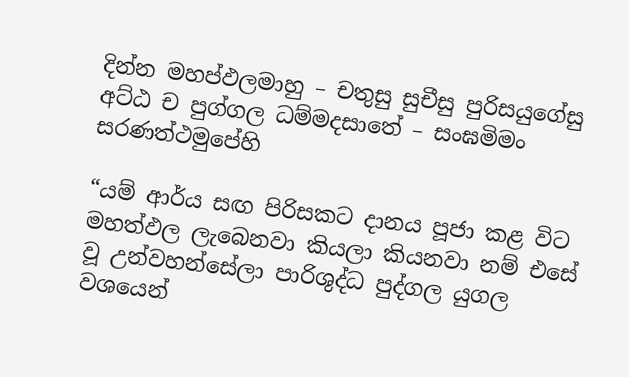දින්න මහප්ඵලමාහු – චතුසු සුචීසු පුරිසයුගේසු
අට්ඨ ච පුග්ගල ධම්මදසාතේ – සංඝමිමං සරණත්ථමුපේහි

“යම් ආර්ය සඟ පිරිසකට දානය පූජා කළ විට මහත්ඵල ලැබෙනවා කියලා කියනවා නම් එසේ වූ උන්වහන්සේලා පාරිශුද්ධ පුද්ගල යුගල වශයෙන්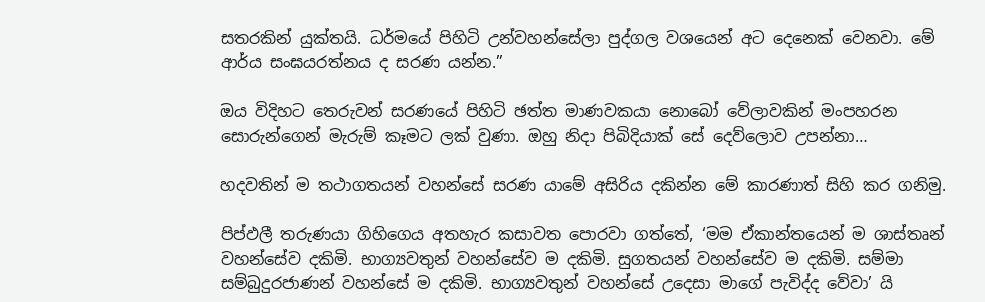සතරකින් යුක්තයි. ධර්මයේ පිහිටි උන්වහන්සේලා පුද්ගල වශයෙන් අට දෙනෙක් වෙනවා. මේ ආර්ය සංඝයරත්නය ද සරණ යන්න.”

ඔය විදිහට තෙරුවන් සරණයේ පිහිටි ඡත්ත මාණවකයා නොබෝ වේලාවකින් මංපහරන සොරුන්ගෙන් මැරුම් කෑමට ලක් වුණා. ඔහු නිදා පිබිදියාක් සේ දෙව්ලොව උපන්නා…

හදවතින් ම තථාගතයන් වහන්සේ සරණ යාමේ අසිරිය දකින්න මේ කාරණාත් සිහි කර ගනිමු.

පිප්ඵලී තරුණයා ගිහිගෙය අතහැර කසාවත පොරවා ගත්තේ, ‘මම ඒකාන්තයෙන් ම ශාස්තෘන් වහන්සේව දකිමි. භාග්‍යවතුන් වහන්සේව ම දකිමි. සුගතයන් වහන්සේව ම දකිමි. සම්මා සම්බුදුරජාණන් වහන්සේ ම දකිමි. භාග්‍යවතුන් වහන්සේ උදෙසා මාගේ පැවිද්ද වේවා’ යි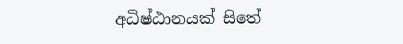අධිෂ්ඨානයක් සිතේ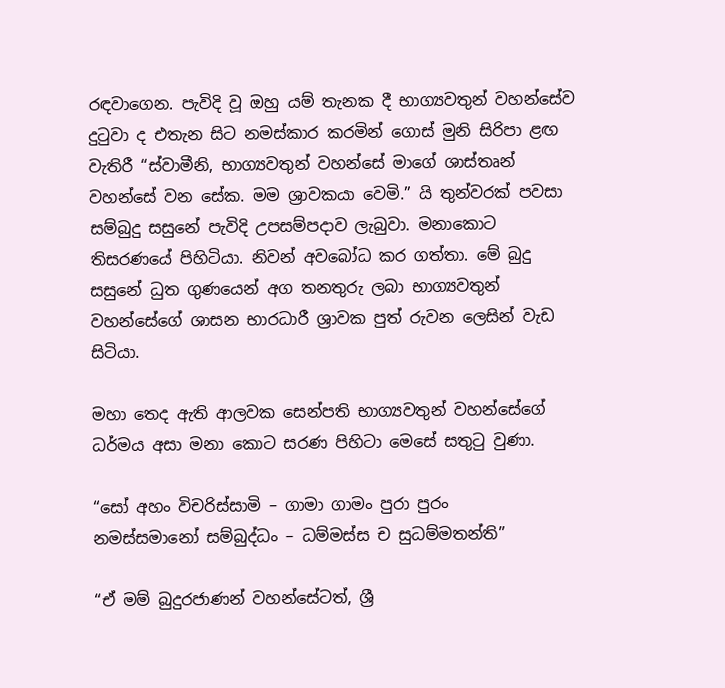රඳවාගෙන. පැවිදි වූ ඔහු යම් තැනක දී භාග්‍යවතුන් වහන්සේව දුටුවා ද එතැන සිට නමස්කාර කරමින් ගොස් මුනි සිරිපා ළඟ වැතිරී “ස්වාමීනි, භාග්‍යවතුන් වහන්සේ මාගේ ශාස්තෘන් වහන්සේ වන සේක. මම ශ්‍රාවකයා වෙමි.” යි තුන්වරක් පවසා සම්බුදු සසුනේ පැවිදි උපසම්පදාව ලැබුවා. මනාකොට තිසරණයේ පිහිටියා. නිවන් අවබෝධ කර ගත්තා. මේ බුදු සසුනේ ධුත ගුණයෙන් අග තනතුරු ලබා භාග්‍යවතුන් වහන්සේගේ ශාසන භාරධාරී ශ්‍රාවක පුත් රුවන ලෙසින් වැඩ සිටියා.

මහා තෙද ඇති ආලවක සෙන්පති භාග්‍යවතුන් වහන්සේගේ ධර්මය අසා මනා කොට සරණ පිහිටා මෙසේ සතුටු වුණා.

“සෝ අහං විචරිස්සාමි – ගාමා ගාමං පුරා පුරං
නමස්සමානෝ සම්බුද්ධං – ධම්මස්ස ච සුධම්මතන්ති”

“ඒ මම් බුදුරජාණන් වහන්සේටත්, ශ්‍රී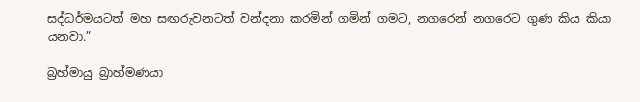සද්ධර්මයටත් මහ සඟරුවනටත් වන්දනා කරමින් ගමින් ගමට, නගරෙන් නගරෙට ගුණ කිය කියා යනවා.”

බ්‍රහ්මායු බ්‍රාහ්මණයා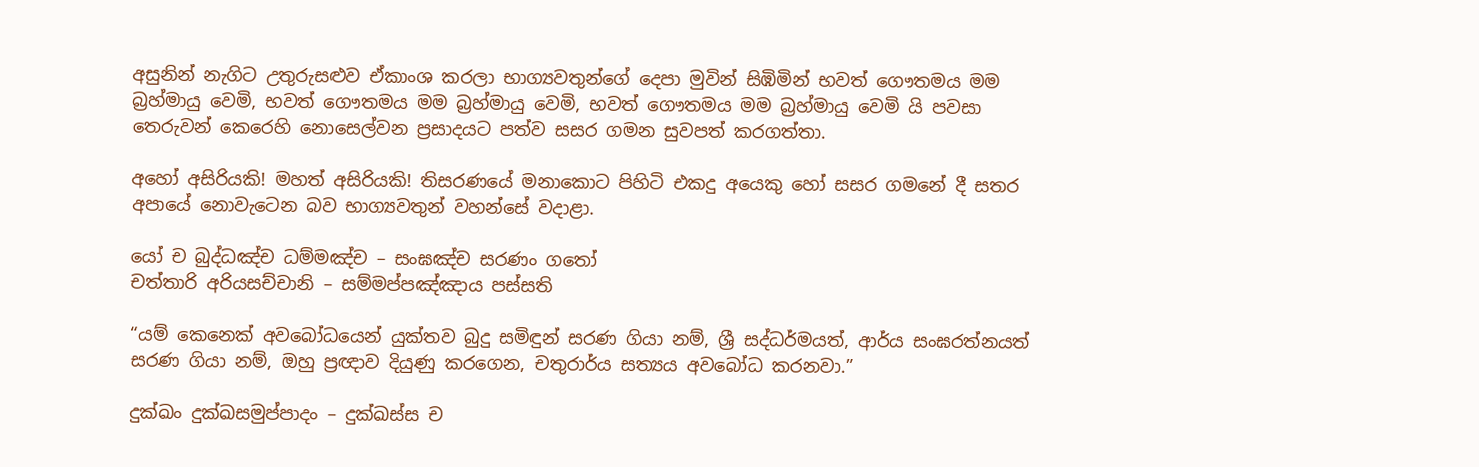අසුනින් නැගිට උතුරුසළුව ඒකාංශ කරලා භාග්‍යවතුන්ගේ දෙපා මුවින් සිඹිමින් භවත් ගෞතමය මම බ්‍රහ්මායු වෙමි, භවත් ගෞතමය මම බ්‍රහ්මායු වෙමි, භවත් ගෞතමය මම බ්‍රහ්මායු වෙමි යි පවසා තෙරුවන් කෙරෙහි නොසෙල්වන ප්‍රසාදයට පත්ව සසර ගමන සුවපත් කරගත්තා.

අහෝ අසිරියකි! මහත් අසිරියකි! තිසරණයේ මනාකොට පිහිටි එකදු අයෙකු හෝ සසර ගමනේ දී සතර අපායේ නොවැටෙන බව භාග්‍යවතුන් වහන්සේ වදාළා.

යෝ ච බුද්ධඤ්ච ධම්මඤ්ච – සංඝඤ්ච සරණං ගතෝ
චත්තාරි අරියසච්චානි – සම්මප්පඤ්ඤාය පස්සති

“යම් කෙනෙක් අවබෝධයෙන් යුක්තව බුදු සමිඳුන් සරණ ගියා නම්, ශ්‍රී සද්ධර්මයත්, ආර්ය සංඝරත්නයත් සරණ ගියා නම්, ඔහු ප්‍රඥාව දියුණු කරගෙන, චතුරාර්ය සත්‍යය අවබෝධ කරනවා.”

දුක්ඛං දුක්ඛසමුප්පාදං – දුක්ඛස්ස ච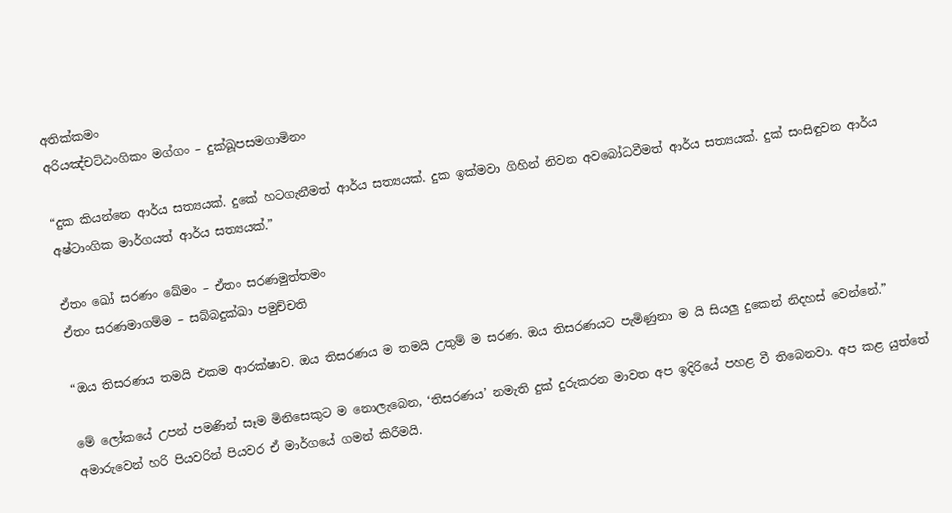අතික්කමං
අරියඤ්චට්ඨංගිකං මග්ගං – දුක්ඛූපසමගාමිනං

“දුක කියන්නෙ ආර්ය සත්‍යයක්. දුකේ හටගැනීමත් ආර්ය සත්‍යයක්. දුක ඉක්මවා ගිහින් නිවන අවබෝධවීමත් ආර්ය සත්‍යයක්. දුක් සංසිඳුවන ආර්ය අෂ්ටාංගික මාර්ගයත් ආර්ය සත්‍යයක්.”

ඒතං ඛෝ සරණං ඛේමං – ඒතං සරණමුත්තමං
ඒතං සරණමාගම්ම – සබ්බදුක්ඛා පමුච්චති

“ඔය තිසරණය තමයි එකම ආරක්ෂාව. ඔය තිසරණය ම තමයි උතුම් ම සරණ. ඔය තිසරණයට පැමිණුනා ම යි සියලු දුකෙන් නිදහස් වෙන්නේ.”

මේ ලෝකයේ උපන් පමණින් සෑම මිනිසෙකුට ම නොලැබෙන, ‘තිසරණය’ නමැති දුක් දුරුකරන මාවත අප ඉදිරියේ පහළ වී තිබෙනවා. අප කළ යුත්තේ අමාරුවෙන් හරි පියවරින් පියවර ඒ මාර්ගයේ ගමන් කිරීමයි.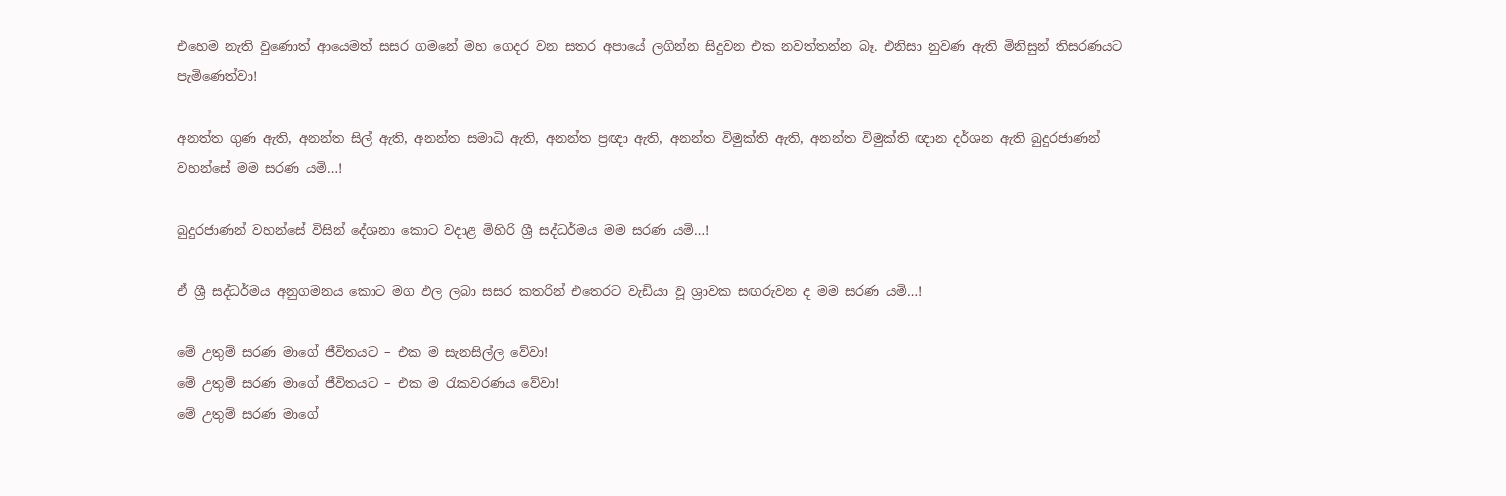එහෙම නැති වුණොත් ආයෙමත් සසර ගමනේ මහ ගෙදර වන සතර අපායේ ලගින්න සිදුවන එක නවත්තන්න බෑ. එනිසා නුවණ ඇති මිනිසුන් තිසරණයට පැමිණෙත්වා!

අනත්ත ගුණ ඇති, අනන්ත සිල් ඇති, අනන්ත සමාධි ඇති, අනන්ත ප්‍රඥා ඇති, අනන්ත විමුක්ති ඇති, අනන්ත විමුක්ති ඥාන දර්ශන ඇති බුදුරජාණන් වහන්සේ මම සරණ යමි…!

බුදුරජාණන් වහන්සේ විසින් දේශනා කොට වදාළ මිහිරි ශ්‍රී සද්ධර්මය මම සරණ යමි…!

ඒ ශ්‍රී සද්ධර්මය අනුගමනය කොට මග ඵල ලබා සසර කතරින් එතෙරට වැඩියා වූ ශ්‍රාවක සඟරුවන ද මම සරණ යමි…!

මේ උතුම් සරණ මාගේ ජීවිතයට – එක ම සැනසිල්ල වේවා!
මේ උතුම් සරණ මාගේ ජීවිතයට – එක ම රැකවරණය වේවා!
මේ උතුම් සරණ මාගේ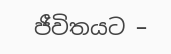ජීවිතයට –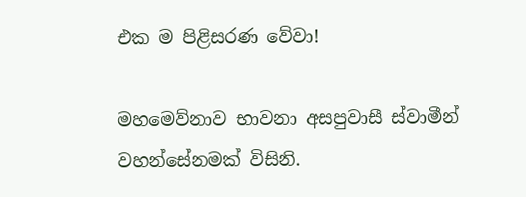එක ම පිළිසරණ වේවා!

මහමෙව්නාව භාවනා අසපුවාසී ස්වාමීන් වහන්සේනමක් විසිනි.